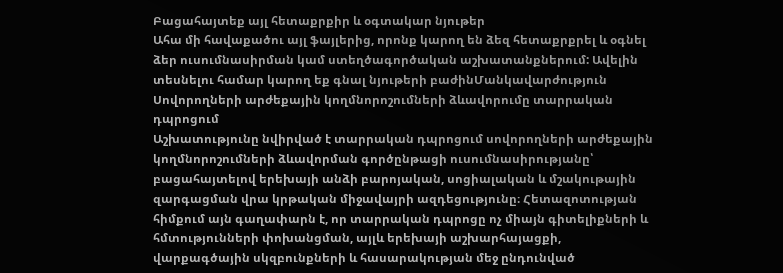Բացահայտեք այլ հետաքրքիր և օգտակար նյութեր
Ահա մի հավաքածու այլ ֆայլերից, որոնք կարող են ձեզ հետաքրքրել և օգնել ձեր ուսումնասիրման կամ ստեղծագործական աշխատանքներում: Ավելին տեսնելու համար կարող եք գնալ նյութերի բաժինՄանկավարժություն
Սովորողների արժեքային կողմնորոշումների ձևավորումը տարրական դպրոցում
Աշխատությունը նվիրված է տարրական դպրոցում սովորողների արժեքային կողմնորոշումների ձևավորման գործընթացի ուսումնասիրությանը՝ բացահայտելով երեխայի անձի բարոյական, սոցիալական և մշակութային զարգացման վրա կրթական միջավայրի ազդեցությունը։ Հետազոտության հիմքում այն գաղափարն է, որ տարրական դպրոցը ոչ միայն գիտելիքների և հմտությունների փոխանցման, այլև երեխայի աշխարհայացքի, վարքագծային սկզբունքների և հասարակության մեջ ընդունված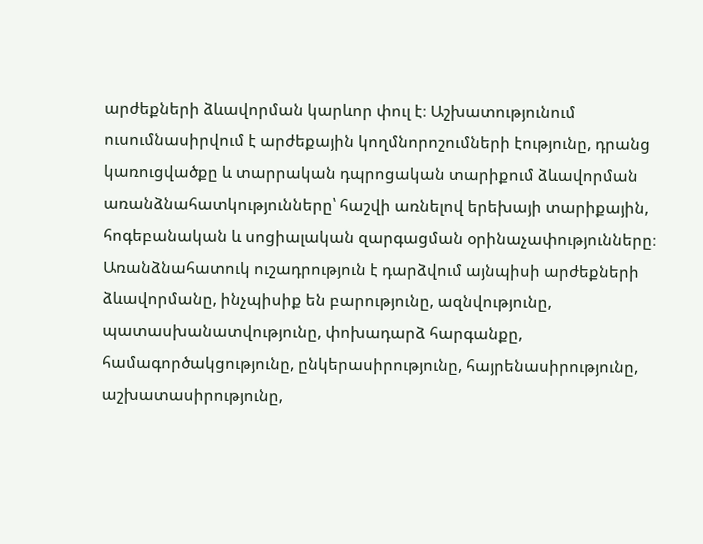արժեքների ձևավորման կարևոր փուլ է։ Աշխատությունում ուսումնասիրվում է արժեքային կողմնորոշումների էությունը, դրանց կառուցվածքը և տարրական դպրոցական տարիքում ձևավորման առանձնահատկությունները՝ հաշվի առնելով երեխայի տարիքային, հոգեբանական և սոցիալական զարգացման օրինաչափությունները։ Առանձնահատուկ ուշադրություն է դարձվում այնպիսի արժեքների ձևավորմանը, ինչպիսիք են բարությունը, ազնվությունը, պատասխանատվությունը, փոխադարձ հարգանքը, համագործակցությունը, ընկերասիրությունը, հայրենասիրությունը, աշխատասիրությունը,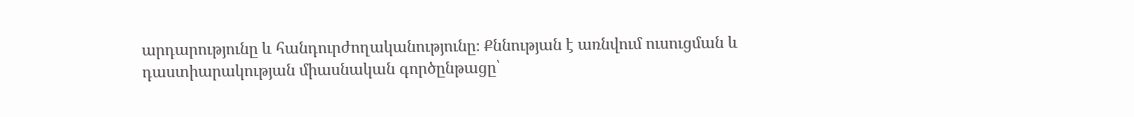արդարությունը և հանդուրժողականությունը։ Քննության է առնվում ուսուցման և դաստիարակության միասնական գործընթացը՝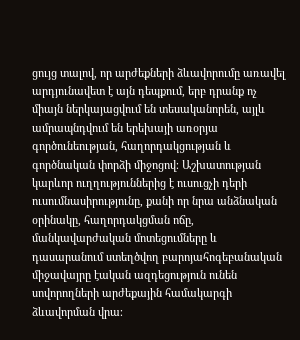ցույց տալով, որ արժեքների ձևավորումը առավել արդյունավետ է այն դեպքում, երբ դրանք ոչ միայն ներկայացվում են տեսականորեն, այլև ամրապնդվում են երեխայի առօրյա գործունեության, հաղորդակցության և գործնական փորձի միջոցով։ Աշխատության կարևոր ուղղություններից է ուսուցչի դերի ուսումնասիրությունը, քանի որ նրա անձնական օրինակը, հաղորդակցման ոճը, մանկավարժական մոտեցումները և դասարանում ստեղծվող բարոյահոգեբանական միջավայրը էական ազդեցություն ունեն սովորողների արժեքային համակարգի ձևավորման վրա։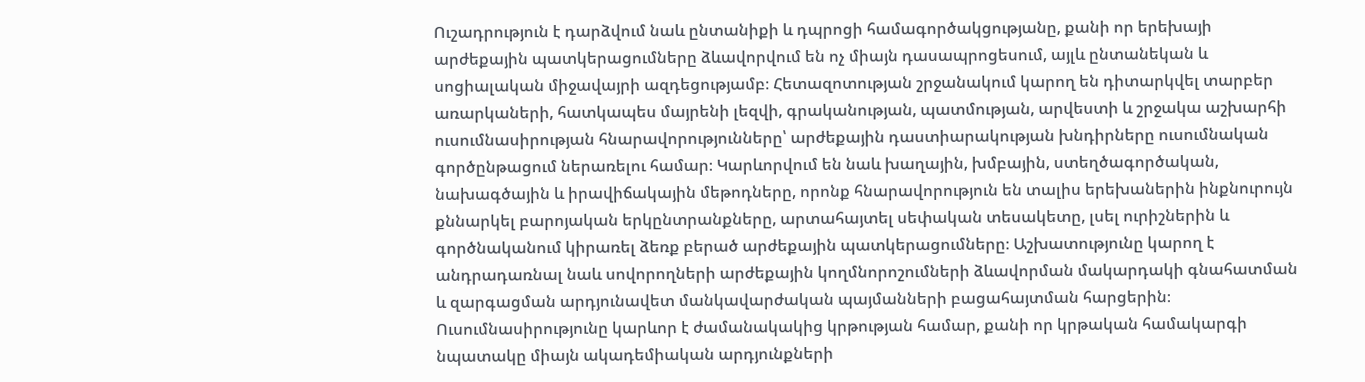Ուշադրություն է դարձվում նաև ընտանիքի և դպրոցի համագործակցությանը, քանի որ երեխայի արժեքային պատկերացումները ձևավորվում են ոչ միայն դասապրոցեսում, այլև ընտանեկան և սոցիալական միջավայրի ազդեցությամբ։ Հետազոտության շրջանակում կարող են դիտարկվել տարբեր առարկաների, հատկապես մայրենի լեզվի, գրականության, պատմության, արվեստի և շրջակա աշխարհի ուսումնասիրության հնարավորությունները՝ արժեքային դաստիարակության խնդիրները ուսումնական գործընթացում ներառելու համար։ Կարևորվում են նաև խաղային, խմբային, ստեղծագործական, նախագծային և իրավիճակային մեթոդները, որոնք հնարավորություն են տալիս երեխաներին ինքնուրույն քննարկել բարոյական երկընտրանքները, արտահայտել սեփական տեսակետը, լսել ուրիշներին և գործնականում կիրառել ձեռք բերած արժեքային պատկերացումները։ Աշխատությունը կարող է անդրադառնալ նաև սովորողների արժեքային կողմնորոշումների ձևավորման մակարդակի գնահատման և զարգացման արդյունավետ մանկավարժական պայմանների բացահայտման հարցերին։ Ուսումնասիրությունը կարևոր է ժամանակակից կրթության համար, քանի որ կրթական համակարգի նպատակը միայն ակադեմիական արդյունքների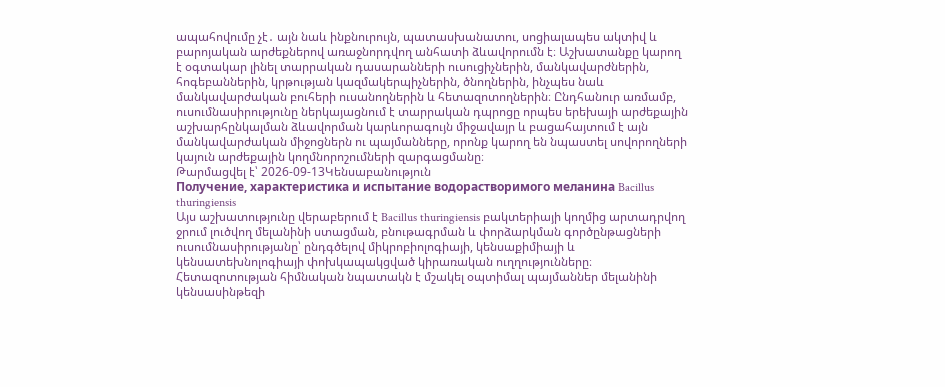ապահովումը չէ․ այն նաև ինքնուրույն, պատասխանատու, սոցիալապես ակտիվ և բարոյական արժեքներով առաջնորդվող անհատի ձևավորումն է։ Աշխատանքը կարող է օգտակար լինել տարրական դասարանների ուսուցիչներին, մանկավարժներին, հոգեբաններին, կրթության կազմակերպիչներին, ծնողներին, ինչպես նաև մանկավարժական բուհերի ուսանողներին և հետազոտողներին։ Ընդհանուր առմամբ, ուսումնասիրությունը ներկայացնում է տարրական դպրոցը որպես երեխայի արժեքային աշխարհընկալման ձևավորման կարևորագույն միջավայր և բացահայտում է այն մանկավարժական միջոցներն ու պայմանները, որոնք կարող են նպաստել սովորողների կայուն արժեքային կողմնորոշումների զարգացմանը։
Թարմացվել է՝ 2026-09-13Կենսաբանություն
Получение, характеристика и испытание водорастворимого меланина Bacillus thuringiensis
Այս աշխատությունը վերաբերում է Bacillus thuringiensis բակտերիայի կողմից արտադրվող ջրում լուծվող մելանինի ստացման, բնութագրման և փորձարկման գործընթացների ուսումնասիրությանը՝ ընդգծելով միկրոբիոլոգիայի, կենսաքիմիայի և կենսատեխնոլոգիայի փոխկապակցված կիրառական ուղղությունները։ Հետազոտության հիմնական նպատակն է մշակել օպտիմալ պայմաններ մելանինի կենսասինթեզի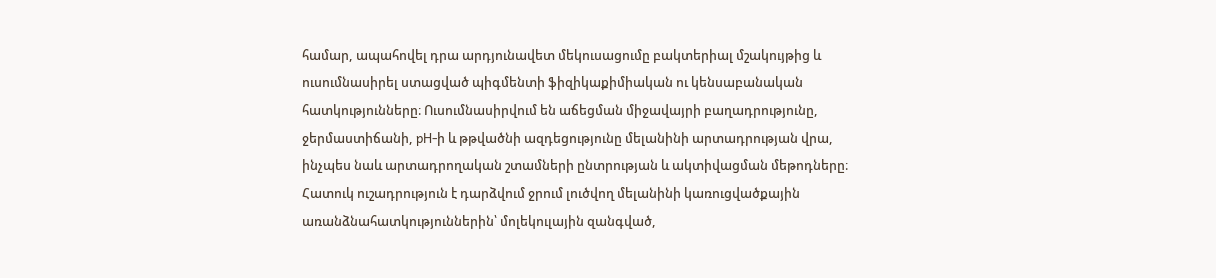համար, ապահովել դրա արդյունավետ մեկուսացումը բակտերիալ մշակույթից և ուսումնասիրել ստացված պիգմենտի ֆիզիկաքիմիական ու կենսաբանական հատկությունները։ Ուսումնասիրվում են աճեցման միջավայրի բաղադրությունը, ջերմաստիճանի, pH-ի և թթվածնի ազդեցությունը մելանինի արտադրության վրա, ինչպես նաև արտադրողական շտամների ընտրության և ակտիվացման մեթոդները։ Հատուկ ուշադրություն է դարձվում ջրում լուծվող մելանինի կառուցվածքային առանձնահատկություններին՝ մոլեկուլային զանգված,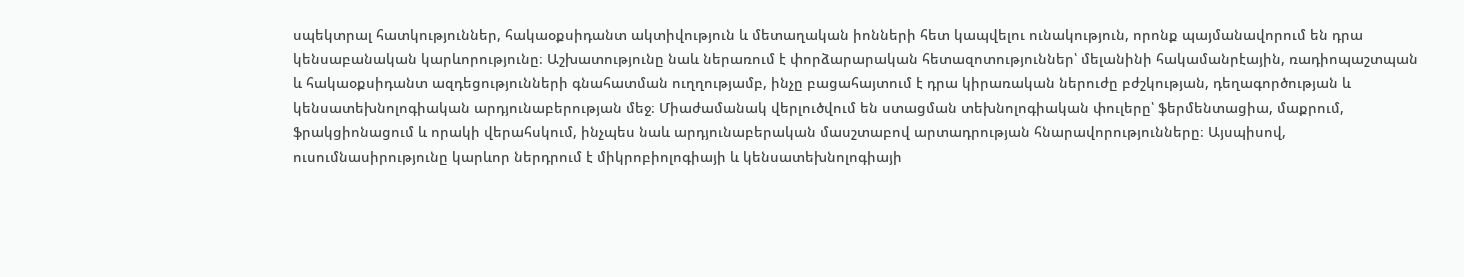սպեկտրալ հատկություններ, հակաօքսիդանտ ակտիվություն և մետաղական իոնների հետ կապվելու ունակություն, որոնք պայմանավորում են դրա կենսաբանական կարևորությունը։ Աշխատությունը նաև ներառում է փորձարարական հետազոտություններ՝ մելանինի հակամանրէային, ռադիոպաշտպան և հակաօքսիդանտ ազդեցությունների գնահատման ուղղությամբ, ինչը բացահայտում է դրա կիրառական ներուժը բժշկության, դեղագործության և կենսատեխնոլոգիական արդյունաբերության մեջ։ Միաժամանակ վերլուծվում են ստացման տեխնոլոգիական փուլերը՝ ֆերմենտացիա, մաքրում, ֆրակցիոնացում և որակի վերահսկում, ինչպես նաև արդյունաբերական մասշտաբով արտադրության հնարավորությունները։ Այսպիսով, ուսումնասիրությունը կարևոր ներդրում է միկրոբիոլոգիայի և կենսատեխնոլոգիայի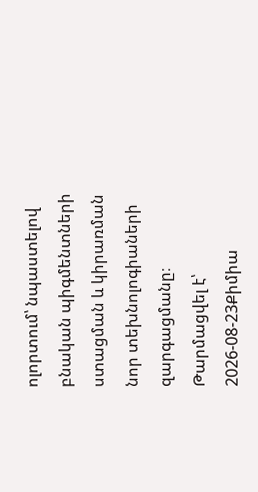ոլորտում՝ նպաստելով բնական պիգմենտների ստացման և կիրառման նոր տեխնոլոգիաների զարգացմանը։
Թարմացվել է՝ 2026-08-23Քիմիա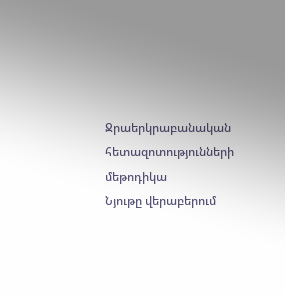Ջրաերկրաբանական հետազոտությունների մեթոդիկա
Նյութը վերաբերում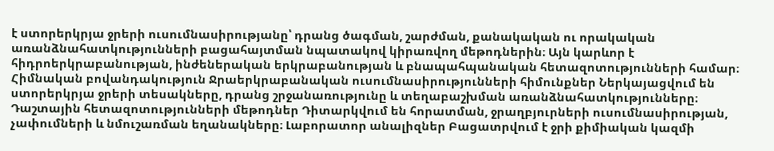է ստորերկրյա ջրերի ուսումնասիրությանը՝ դրանց ծագման, շարժման, քանակական ու որակական առանձնահատկությունների բացահայտման նպատակով կիրառվող մեթոդներին։ Այն կարևոր է հիդրոերկրաբանության, ինժեներական երկրաբանության և բնապահպանական հետազոտությունների համար։ Հիմնական բովանդակություն Ջրաերկրաբանական ուսումնասիրությունների հիմունքներ Ներկայացվում են ստորերկրյա ջրերի տեսակները, դրանց շրջանառությունը և տեղաբաշխման առանձնահատկությունները։ Դաշտային հետազոտությունների մեթոդներ Դիտարկվում են հորատման, ջրաղբյուրների ուսումնասիրության, չափումների և նմուշառման եղանակները։ Լաբորատոր անալիզներ Բացատրվում է ջրի քիմիական կազմի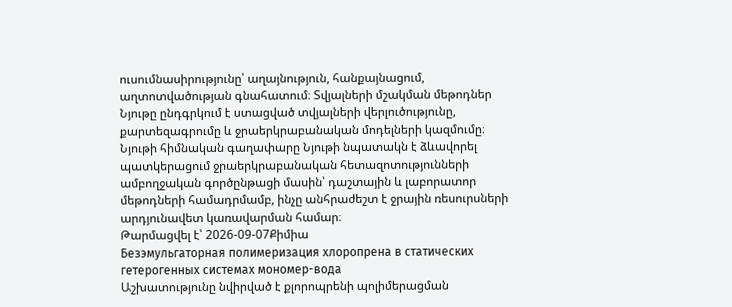ուսումնասիրությունը՝ աղայնություն, հանքայնացում, աղտոտվածության գնահատում։ Տվյալների մշակման մեթոդներ Նյութը ընդգրկում է ստացված տվյալների վերլուծությունը, քարտեզագրումը և ջրաերկրաբանական մոդելների կազմումը։ Նյութի հիմնական գաղափարը Նյութի նպատակն է ձևավորել պատկերացում ջրաերկրաբանական հետազոտությունների ամբողջական գործընթացի մասին՝ դաշտային և լաբորատոր մեթոդների համադրմամբ, ինչը անհրաժեշտ է ջրային ռեսուրսների արդյունավետ կառավարման համար։
Թարմացվել է՝ 2026-09-07Քիմիա
Безэмульгаторная полимеризация хлоропрена в статических гетерогенных системах мономер-вода
Աշխատությունը նվիրված է քլորոպրենի պոլիմերացման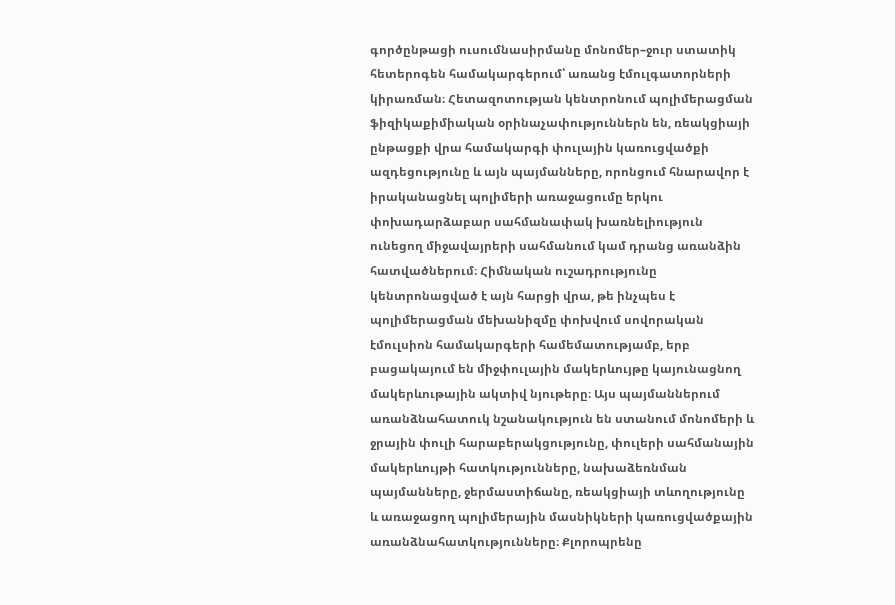գործընթացի ուսումնասիրմանը մոնոմեր–ջուր ստատիկ հետերոգեն համակարգերում՝ առանց էմուլգատորների կիրառման։ Հետազոտության կենտրոնում պոլիմերացման ֆիզիկաքիմիական օրինաչափություններն են, ռեակցիայի ընթացքի վրա համակարգի փուլային կառուցվածքի ազդեցությունը և այն պայմանները, որոնցում հնարավոր է իրականացնել պոլիմերի առաջացումը երկու փոխադարձաբար սահմանափակ խառնելիություն ունեցող միջավայրերի սահմանում կամ դրանց առանձին հատվածներում։ Հիմնական ուշադրությունը կենտրոնացված է այն հարցի վրա, թե ինչպես է պոլիմերացման մեխանիզմը փոխվում սովորական էմուլսիոն համակարգերի համեմատությամբ, երբ բացակայում են միջփուլային մակերևույթը կայունացնող մակերևութային ակտիվ նյութերը։ Այս պայմաններում առանձնահատուկ նշանակություն են ստանում մոնոմերի և ջրային փուլի հարաբերակցությունը, փուլերի սահմանային մակերևույթի հատկությունները, նախաձեռնման պայմանները, ջերմաստիճանը, ռեակցիայի տևողությունը և առաջացող պոլիմերային մասնիկների կառուցվածքային առանձնահատկությունները։ Քլորոպրենը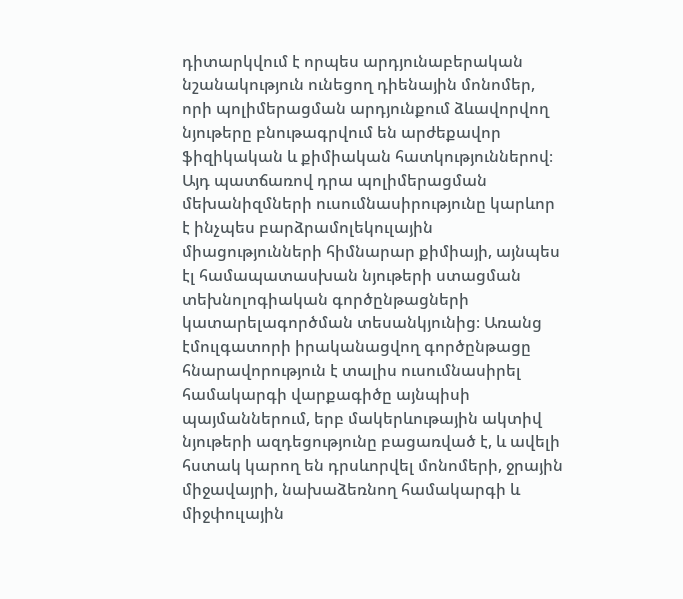դիտարկվում է որպես արդյունաբերական նշանակություն ունեցող դիենային մոնոմեր, որի պոլիմերացման արդյունքում ձևավորվող նյութերը բնութագրվում են արժեքավոր ֆիզիկական և քիմիական հատկություններով։ Այդ պատճառով դրա պոլիմերացման մեխանիզմների ուսումնասիրությունը կարևոր է ինչպես բարձրամոլեկուլային միացությունների հիմնարար քիմիայի, այնպես էլ համապատասխան նյութերի ստացման տեխնոլոգիական գործընթացների կատարելագործման տեսանկյունից։ Առանց էմուլգատորի իրականացվող գործընթացը հնարավորություն է տալիս ուսումնասիրել համակարգի վարքագիծը այնպիսի պայմաններում, երբ մակերևութային ակտիվ նյութերի ազդեցությունը բացառված է, և ավելի հստակ կարող են դրսևորվել մոնոմերի, ջրային միջավայրի, նախաձեռնող համակարգի և միջփուլային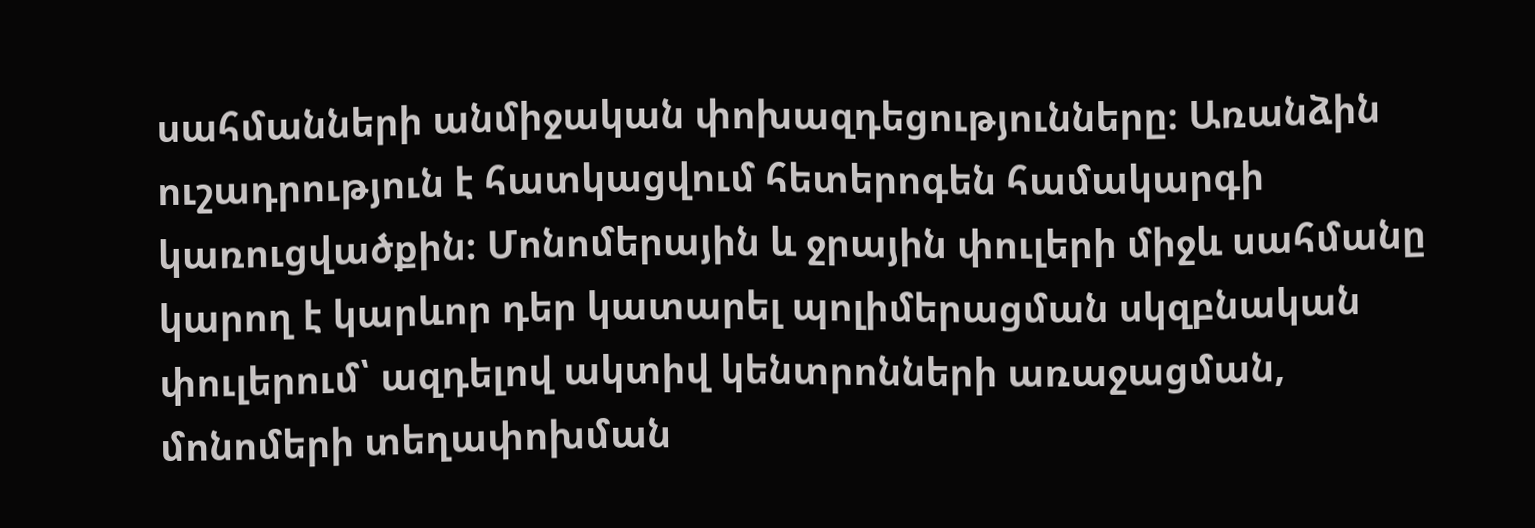սահմանների անմիջական փոխազդեցությունները։ Առանձին ուշադրություն է հատկացվում հետերոգեն համակարգի կառուցվածքին։ Մոնոմերային և ջրային փուլերի միջև սահմանը կարող է կարևոր դեր կատարել պոլիմերացման սկզբնական փուլերում՝ ազդելով ակտիվ կենտրոնների առաջացման, մոնոմերի տեղափոխման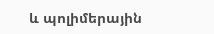և պոլիմերային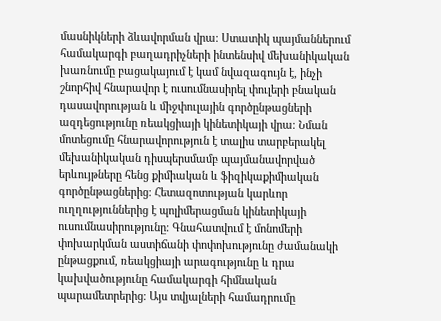մասնիկների ձևավորման վրա։ Ստատիկ պայմաններում համակարգի բաղադրիչների ինտենսիվ մեխանիկական խառնումը բացակայում է կամ նվազագույն է, ինչի շնորհիվ հնարավոր է ուսումնասիրել փուլերի բնական դասավորության և միջփուլային գործընթացների ազդեցությունը ռեակցիայի կինետիկայի վրա։ Նման մոտեցումը հնարավորություն է տալիս տարբերակել մեխանիկական դիսպերսմամբ պայմանավորված երևույթները հենց քիմիական և ֆիզիկաքիմիական գործընթացներից։ Հետազոտության կարևոր ուղղություններից է պոլիմերացման կինետիկայի ուսումնասիրությունը։ Գնահատվում է մոնոմերի փոխարկման աստիճանի փոփոխությունը ժամանակի ընթացքում, ռեակցիայի արագությունը և դրա կախվածությունը համակարգի հիմնական պարամետրերից։ Այս տվյալների համադրումը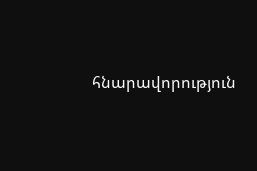հնարավորություն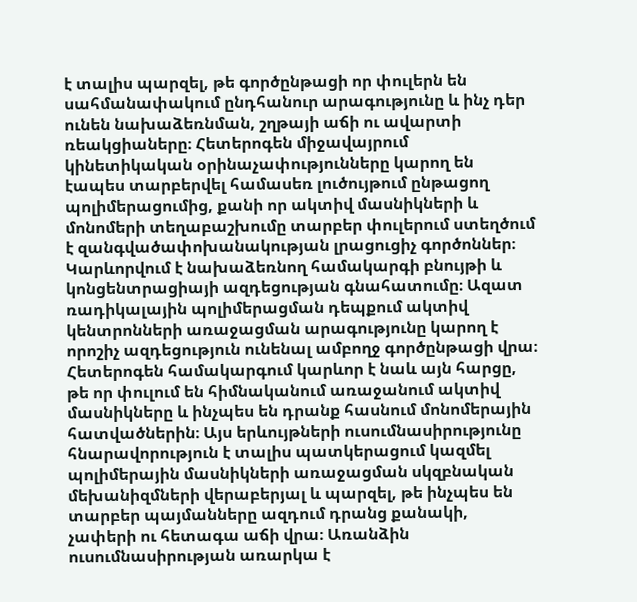է տալիս պարզել, թե գործընթացի որ փուլերն են սահմանափակում ընդհանուր արագությունը և ինչ դեր ունեն նախաձեռնման, շղթայի աճի ու ավարտի ռեակցիաները։ Հետերոգեն միջավայրում կինետիկական օրինաչափությունները կարող են էապես տարբերվել համասեռ լուծույթում ընթացող պոլիմերացումից, քանի որ ակտիվ մասնիկների և մոնոմերի տեղաբաշխումը տարբեր փուլերում ստեղծում է զանգվածափոխանակության լրացուցիչ գործոններ։ Կարևորվում է նախաձեռնող համակարգի բնույթի և կոնցենտրացիայի ազդեցության գնահատումը։ Ազատ ռադիկալային պոլիմերացման դեպքում ակտիվ կենտրոնների առաջացման արագությունը կարող է որոշիչ ազդեցություն ունենալ ամբողջ գործընթացի վրա։ Հետերոգեն համակարգում կարևոր է նաև այն հարցը, թե որ փուլում են հիմնականում առաջանում ակտիվ մասնիկները և ինչպես են դրանք հասնում մոնոմերային հատվածներին։ Այս երևույթների ուսումնասիրությունը հնարավորություն է տալիս պատկերացում կազմել պոլիմերային մասնիկների առաջացման սկզբնական մեխանիզմների վերաբերյալ և պարզել, թե ինչպես են տարբեր պայմանները ազդում դրանց քանակի, չափերի ու հետագա աճի վրա։ Առանձին ուսումնասիրության առարկա է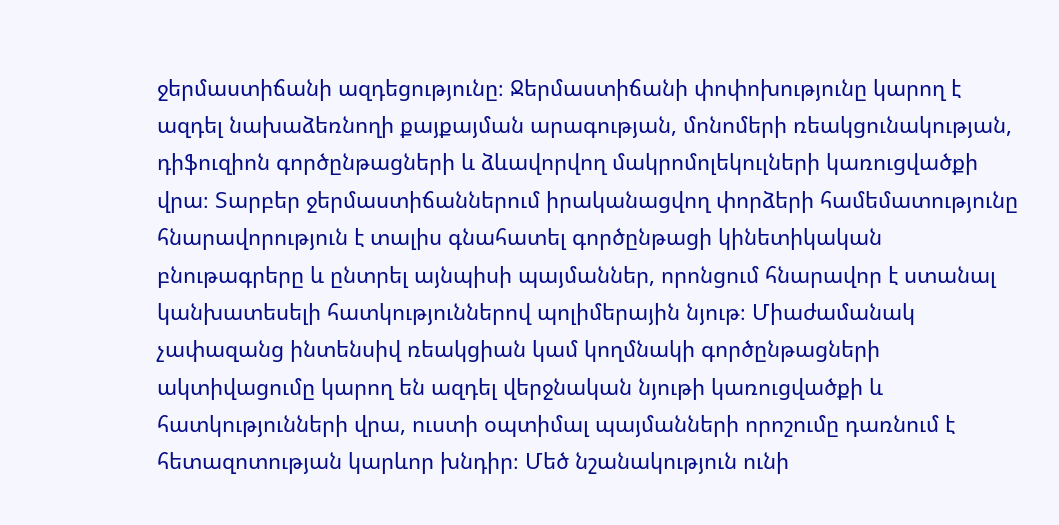ջերմաստիճանի ազդեցությունը։ Ջերմաստիճանի փոփոխությունը կարող է ազդել նախաձեռնողի քայքայման արագության, մոնոմերի ռեակցունակության, դիֆուզիոն գործընթացների և ձևավորվող մակրոմոլեկուլների կառուցվածքի վրա։ Տարբեր ջերմաստիճաններում իրականացվող փորձերի համեմատությունը հնարավորություն է տալիս գնահատել գործընթացի կինետիկական բնութագրերը և ընտրել այնպիսի պայմաններ, որոնցում հնարավոր է ստանալ կանխատեսելի հատկություններով պոլիմերային նյութ։ Միաժամանակ չափազանց ինտենսիվ ռեակցիան կամ կողմնակի գործընթացների ակտիվացումը կարող են ազդել վերջնական նյութի կառուցվածքի և հատկությունների վրա, ուստի օպտիմալ պայմանների որոշումը դառնում է հետազոտության կարևոր խնդիր։ Մեծ նշանակություն ունի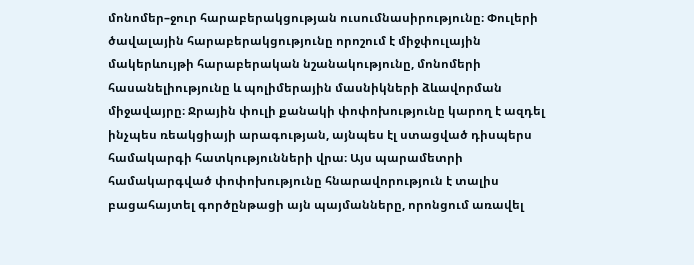մոնոմեր–ջուր հարաբերակցության ուսումնասիրությունը։ Փուլերի ծավալային հարաբերակցությունը որոշում է միջփուլային մակերևույթի հարաբերական նշանակությունը, մոնոմերի հասանելիությունը և պոլիմերային մասնիկների ձևավորման միջավայրը։ Ջրային փուլի քանակի փոփոխությունը կարող է ազդել ինչպես ռեակցիայի արագության, այնպես էլ ստացված դիսպերս համակարգի հատկությունների վրա։ Այս պարամետրի համակարգված փոփոխությունը հնարավորություն է տալիս բացահայտել գործընթացի այն պայմանները, որոնցում առավել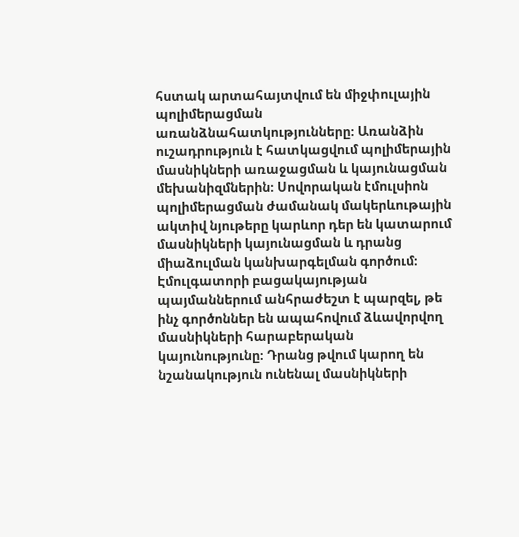հստակ արտահայտվում են միջփուլային պոլիմերացման առանձնահատկությունները։ Առանձին ուշադրություն է հատկացվում պոլիմերային մասնիկների առաջացման և կայունացման մեխանիզմներին։ Սովորական էմուլսիոն պոլիմերացման ժամանակ մակերևութային ակտիվ նյութերը կարևոր դեր են կատարում մասնիկների կայունացման և դրանց միաձուլման կանխարգելման գործում։ Էմուլգատորի բացակայության պայմաններում անհրաժեշտ է պարզել, թե ինչ գործոններ են ապահովում ձևավորվող մասնիկների հարաբերական կայունությունը։ Դրանց թվում կարող են նշանակություն ունենալ մասնիկների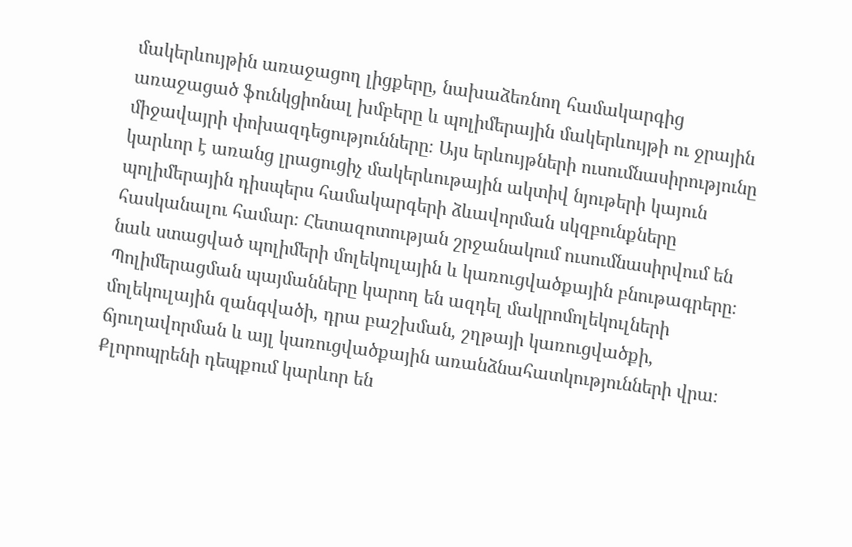մակերևույթին առաջացող լիցքերը, նախաձեռնող համակարգից առաջացած ֆունկցիոնալ խմբերը և պոլիմերային մակերևույթի ու ջրային միջավայրի փոխազդեցությունները։ Այս երևույթների ուսումնասիրությունը կարևոր է առանց լրացուցիչ մակերևութային ակտիվ նյութերի կայուն պոլիմերային դիսպերս համակարգերի ձևավորման սկզբունքները հասկանալու համար։ Հետազոտության շրջանակում ուսումնասիրվում են նաև ստացված պոլիմերի մոլեկուլային և կառուցվածքային բնութագրերը։ Պոլիմերացման պայմանները կարող են ազդել մակրոմոլեկուլների մոլեկուլային զանգվածի, դրա բաշխման, շղթայի կառուցվածքի, ճյուղավորման և այլ կառուցվածքային առանձնահատկությունների վրա։ Քլորոպրենի դեպքում կարևոր են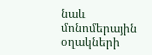նաև մոնոմերային օղակների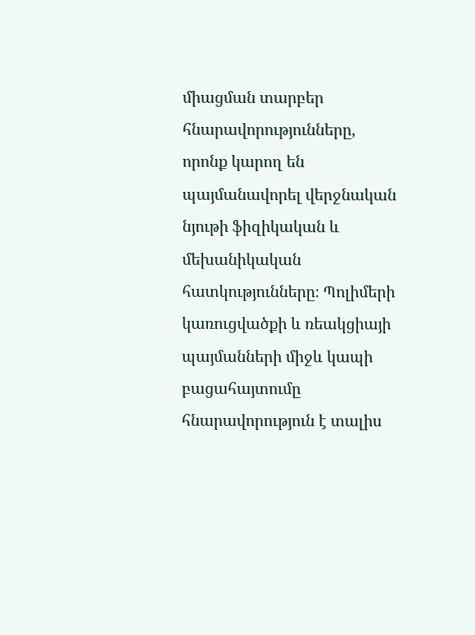միացման տարբեր հնարավորությունները, որոնք կարող են պայմանավորել վերջնական նյութի ֆիզիկական և մեխանիկական հատկությունները։ Պոլիմերի կառուցվածքի և ռեակցիայի պայմանների միջև կապի բացահայտումը հնարավորություն է տալիս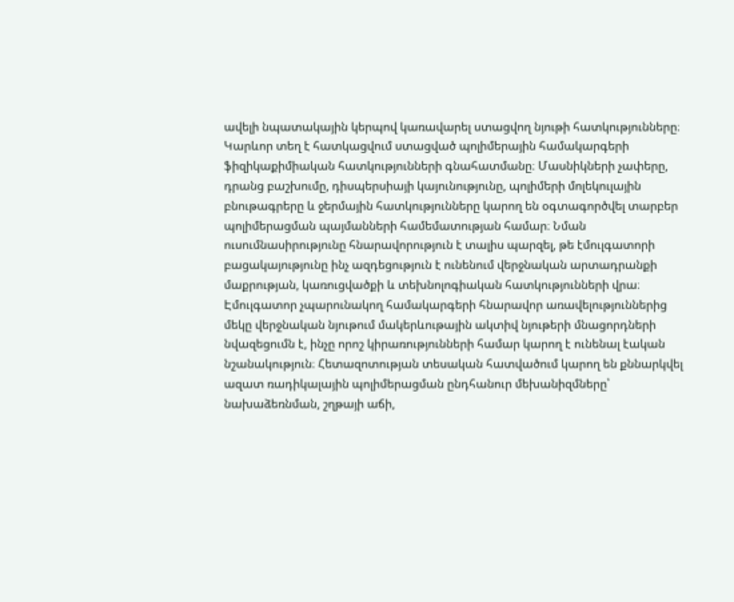ավելի նպատակային կերպով կառավարել ստացվող նյութի հատկությունները։ Կարևոր տեղ է հատկացվում ստացված պոլիմերային համակարգերի ֆիզիկաքիմիական հատկությունների գնահատմանը։ Մասնիկների չափերը, դրանց բաշխումը, դիսպերսիայի կայունությունը, պոլիմերի մոլեկուլային բնութագրերը և ջերմային հատկությունները կարող են օգտագործվել տարբեր պոլիմերացման պայմանների համեմատության համար։ Նման ուսումնասիրությունը հնարավորություն է տալիս պարզել, թե էմուլգատորի բացակայությունը ինչ ազդեցություն է ունենում վերջնական արտադրանքի մաքրության, կառուցվածքի և տեխնոլոգիական հատկությունների վրա։ Էմուլգատոր չպարունակող համակարգերի հնարավոր առավելություններից մեկը վերջնական նյութում մակերևութային ակտիվ նյութերի մնացորդների նվազեցումն է, ինչը որոշ կիրառությունների համար կարող է ունենալ էական նշանակություն։ Հետազոտության տեսական հատվածում կարող են քննարկվել ազատ ռադիկալային պոլիմերացման ընդհանուր մեխանիզմները՝ նախաձեռնման, շղթայի աճի,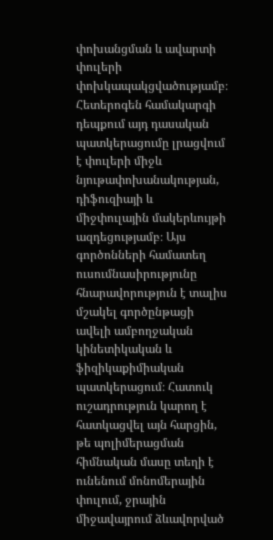փոխանցման և ավարտի փուլերի փոխկապակցվածությամբ։ Հետերոգեն համակարգի դեպքում այդ դասական պատկերացումը լրացվում է փուլերի միջև նյութափոխանակության, դիֆուզիայի և միջփուլային մակերևույթի ազդեցությամբ։ Այս գործոնների համատեղ ուսումնասիրությունը հնարավորություն է տալիս մշակել գործընթացի ավելի ամբողջական կինետիկական և ֆիզիկաքիմիական պատկերացում։ Հատուկ ուշադրություն կարող է հատկացվել այն հարցին, թե պոլիմերացման հիմնական մասը տեղի է ունենում մոնոմերային փուլում, ջրային միջավայրում ձևավորված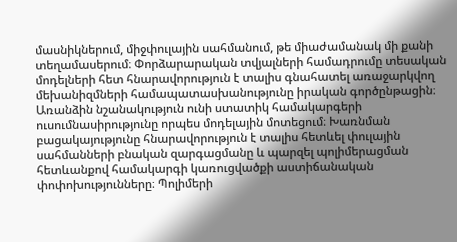մասնիկներում, միջփուլային սահմանում, թե միաժամանակ մի քանի տեղամասերում։ Փորձարարական տվյալների համադրումը տեսական մոդելների հետ հնարավորություն է տալիս գնահատել առաջարկվող մեխանիզմների համապատասխանությունը իրական գործընթացին։ Առանձին նշանակություն ունի ստատիկ համակարգերի ուսումնասիրությունը որպես մոդելային մոտեցում։ Խառնման բացակայությունը հնարավորություն է տալիս հետևել փուլային սահմանների բնական զարգացմանը և պարզել պոլիմերացման հետևանքով համակարգի կառուցվածքի աստիճանական փոփոխությունները։ Պոլիմերի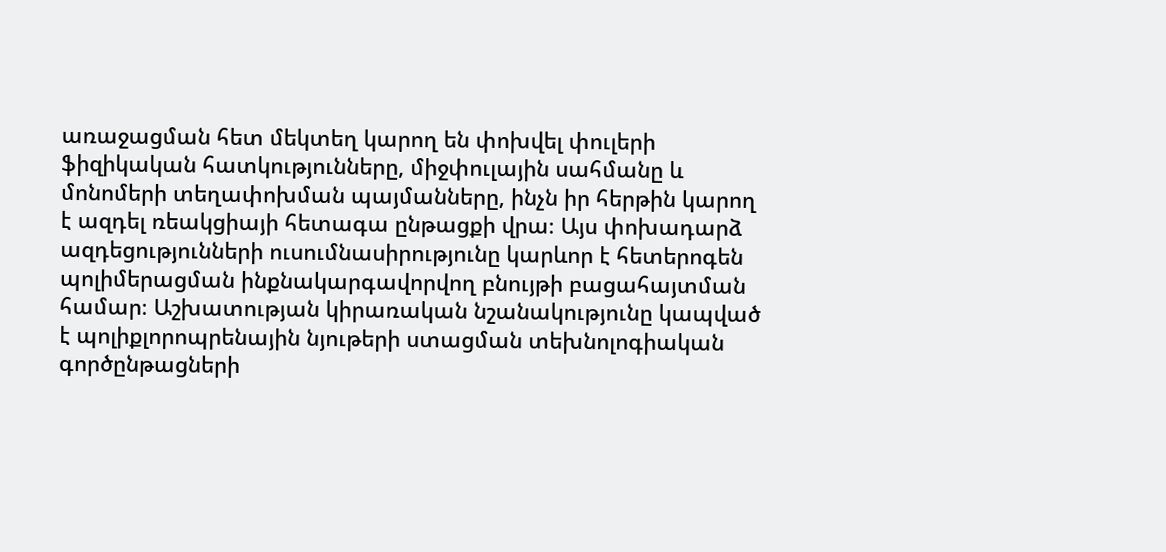առաջացման հետ մեկտեղ կարող են փոխվել փուլերի ֆիզիկական հատկությունները, միջփուլային սահմանը և մոնոմերի տեղափոխման պայմանները, ինչն իր հերթին կարող է ազդել ռեակցիայի հետագա ընթացքի վրա։ Այս փոխադարձ ազդեցությունների ուսումնասիրությունը կարևոր է հետերոգեն պոլիմերացման ինքնակարգավորվող բնույթի բացահայտման համար։ Աշխատության կիրառական նշանակությունը կապված է պոլիքլորոպրենային նյութերի ստացման տեխնոլոգիական գործընթացների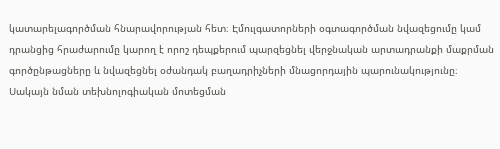կատարելագործման հնարավորության հետ։ Էմուլգատորների օգտագործման նվազեցումը կամ դրանցից հրաժարումը կարող է որոշ դեպքերում պարզեցնել վերջնական արտադրանքի մաքրման գործընթացները և նվազեցնել օժանդակ բաղադրիչների մնացորդային պարունակությունը։ Սակայն նման տեխնոլոգիական մոտեցման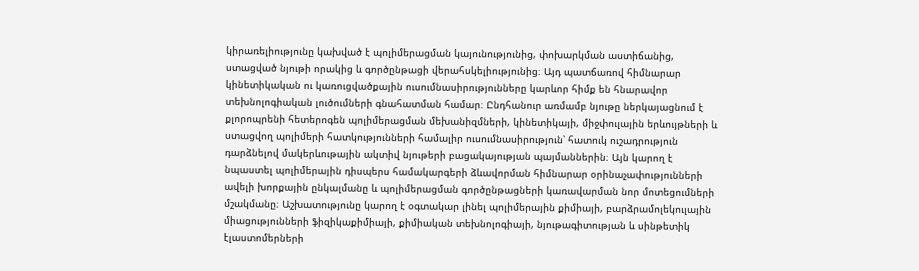կիրառելիությունը կախված է պոլիմերացման կայունությունից, փոխարկման աստիճանից, ստացված նյութի որակից և գործընթացի վերահսկելիությունից։ Այդ պատճառով հիմնարար կինետիկական ու կառուցվածքային ուսումնասիրությունները կարևոր հիմք են հնարավոր տեխնոլոգիական լուծումների գնահատման համար։ Ընդհանուր առմամբ նյութը ներկայացնում է քլորոպրենի հետերոգեն պոլիմերացման մեխանիզմների, կինետիկայի, միջփուլային երևույթների և ստացվող պոլիմերի հատկությունների համալիր ուսումնասիրություն՝ հատուկ ուշադրություն դարձնելով մակերևութային ակտիվ նյութերի բացակայության պայմաններին։ Այն կարող է նպաստել պոլիմերային դիսպերս համակարգերի ձևավորման հիմնարար օրինաչափությունների ավելի խորքային ընկալմանը և պոլիմերացման գործընթացների կառավարման նոր մոտեցումների մշակմանը։ Աշխատությունը կարող է օգտակար լինել պոլիմերային քիմիայի, բարձրամոլեկուլային միացությունների ֆիզիկաքիմիայի, քիմիական տեխնոլոգիայի, նյութագիտության և սինթետիկ էլաստոմերների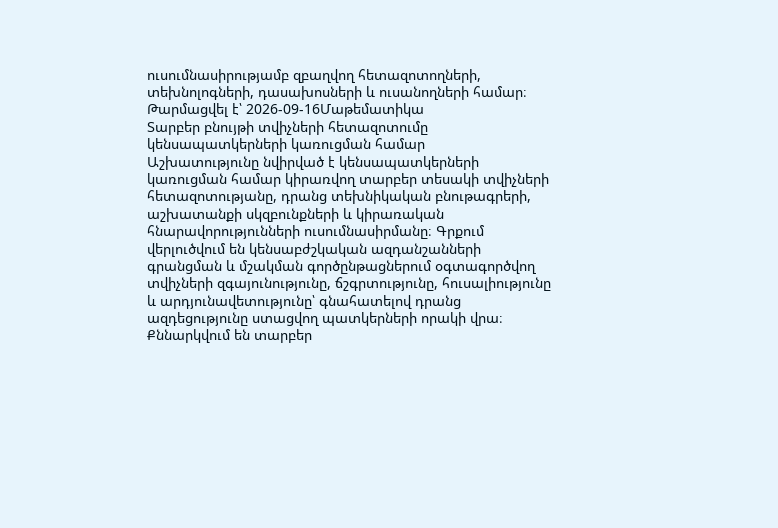ուսումնասիրությամբ զբաղվող հետազոտողների, տեխնոլոգների, դասախոսների և ուսանողների համար։
Թարմացվել է՝ 2026-09-16Մաթեմատիկա
Տարբեր բնույթի տվիչների հետազոտումը կենսապատկերների կառուցման համար
Աշխատությունը նվիրված է կենսապատկերների կառուցման համար կիրառվող տարբեր տեսակի տվիչների հետազոտությանը, դրանց տեխնիկական բնութագրերի, աշխատանքի սկզբունքների և կիրառական հնարավորությունների ուսումնասիրմանը։ Գրքում վերլուծվում են կենսաբժշկական ազդանշանների գրանցման և մշակման գործընթացներում օգտագործվող տվիչների զգայունությունը, ճշգրտությունը, հուսալիությունը և արդյունավետությունը՝ գնահատելով դրանց ազդեցությունը ստացվող պատկերների որակի վրա։ Քննարկվում են տարբեր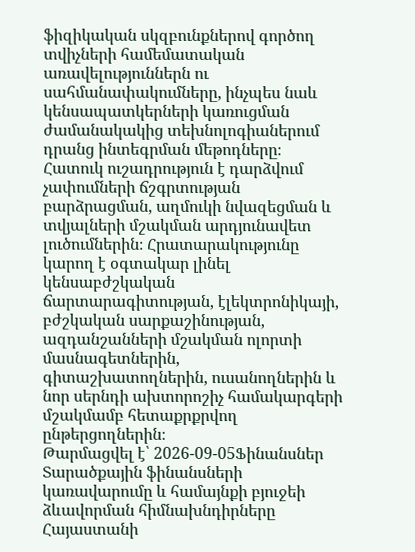ֆիզիկական սկզբունքներով գործող տվիչների համեմատական առավելություններն ու սահմանափակումները, ինչպես նաև կենսապատկերների կառուցման ժամանակակից տեխնոլոգիաներում դրանց ինտեգրման մեթոդները։ Հատուկ ուշադրություն է դարձվում չափումների ճշգրտության բարձրացման, աղմուկի նվազեցման և տվյալների մշակման արդյունավետ լուծումներին։ Հրատարակությունը կարող է օգտակար լինել կենսաբժշկական ճարտարագիտության, էլեկտրոնիկայի, բժշկական սարքաշինության, ազդանշանների մշակման ոլորտի մասնագետներին, գիտաշխատողներին, ուսանողներին և նոր սերնդի ախտորոշիչ համակարգերի մշակմամբ հետաքրքրվող ընթերցողներին։
Թարմացվել է՝ 2026-09-05Ֆինանսներ
Տարածքային ֆինանսների կառավարումը և համայնքի բյուջեի ձևավորման հիմնախնդիրները Հայաստանի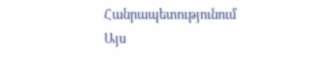Հանրապետությունում
Այս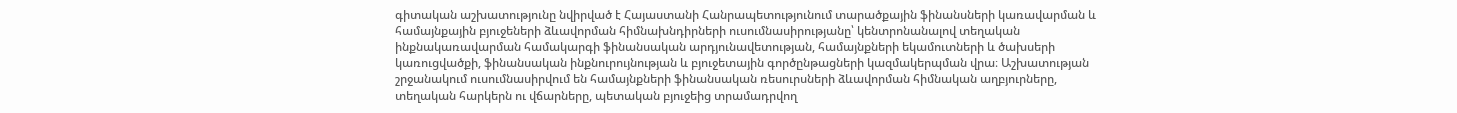գիտական աշխատությունը նվիրված է Հայաստանի Հանրապետությունում տարածքային ֆինանսների կառավարման և համայնքային բյուջեների ձևավորման հիմնախնդիրների ուսումնասիրությանը՝ կենտրոնանալով տեղական ինքնակառավարման համակարգի ֆինանսական արդյունավետության, համայնքների եկամուտների և ծախսերի կառուցվածքի, ֆինանսական ինքնուրույնության և բյուջետային գործընթացների կազմակերպման վրա։ Աշխատության շրջանակում ուսումնասիրվում են համայնքների ֆինանսական ռեսուրսների ձևավորման հիմնական աղբյուրները, տեղական հարկերն ու վճարները, պետական բյուջեից տրամադրվող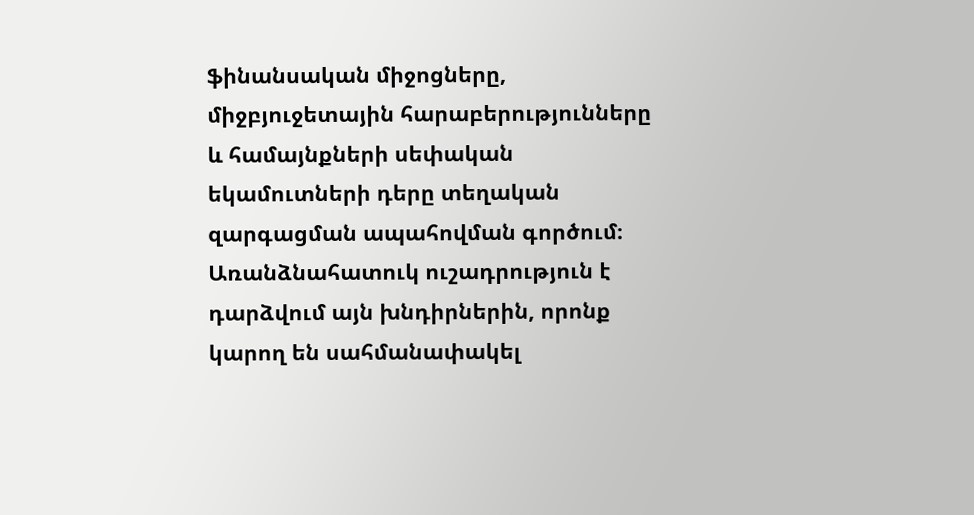ֆինանսական միջոցները, միջբյուջետային հարաբերությունները և համայնքների սեփական եկամուտների դերը տեղական զարգացման ապահովման գործում։ Առանձնահատուկ ուշադրություն է դարձվում այն խնդիրներին, որոնք կարող են սահմանափակել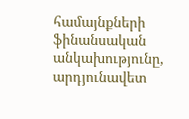համայնքների ֆինանսական անկախությունը, արդյունավետ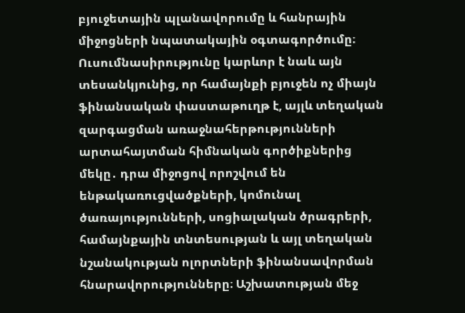բյուջետային պլանավորումը և հանրային միջոցների նպատակային օգտագործումը։ Ուսումնասիրությունը կարևոր է նաև այն տեսանկյունից, որ համայնքի բյուջեն ոչ միայն ֆինանսական փաստաթուղթ է, այլև տեղական զարգացման առաջնահերթությունների արտահայտման հիմնական գործիքներից մեկը․ դրա միջոցով որոշվում են ենթակառուցվածքների, կոմունալ ծառայությունների, սոցիալական ծրագրերի, համայնքային տնտեսության և այլ տեղական նշանակության ոլորտների ֆինանսավորման հնարավորությունները։ Աշխատության մեջ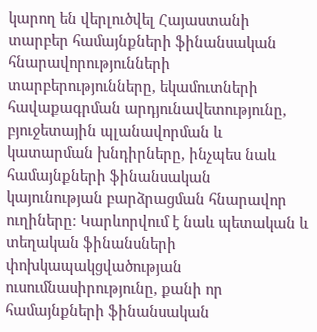կարող են վերլուծվել Հայաստանի տարբեր համայնքների ֆինանսական հնարավորությունների տարբերությունները, եկամուտների հավաքագրման արդյունավետությունը, բյուջետային պլանավորման և կատարման խնդիրները, ինչպես նաև համայնքների ֆինանսական կայունության բարձրացման հնարավոր ուղիները։ Կարևորվում է նաև պետական և տեղական ֆինանսների փոխկապակցվածության ուսումնասիրությունը, քանի որ համայնքների ֆինանսական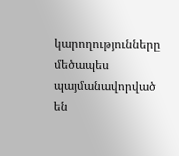կարողությունները մեծապես պայմանավորված են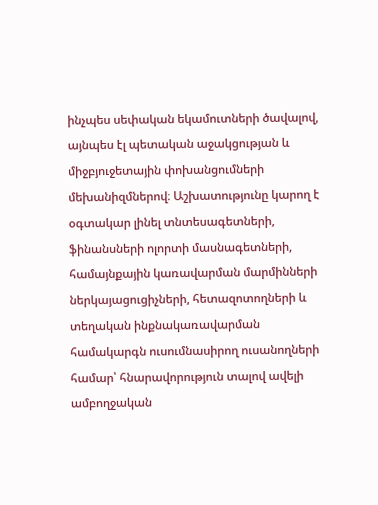ինչպես սեփական եկամուտների ծավալով, այնպես էլ պետական աջակցության և միջբյուջետային փոխանցումների մեխանիզմներով։ Աշխատությունը կարող է օգտակար լինել տնտեսագետների, ֆինանսների ոլորտի մասնագետների, համայնքային կառավարման մարմինների ներկայացուցիչների, հետազոտողների և տեղական ինքնակառավարման համակարգն ուսումնասիրող ուսանողների համար՝ հնարավորություն տալով ավելի ամբողջական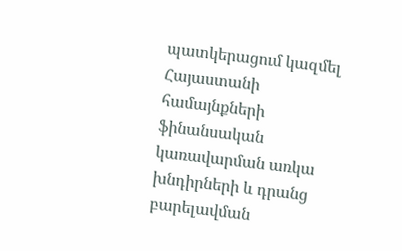պատկերացում կազմել Հայաստանի համայնքների ֆինանսական կառավարման առկա խնդիրների և դրանց բարելավման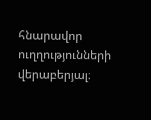հնարավոր ուղղությունների վերաբերյալ։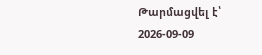Թարմացվել է՝ 2026-09-09